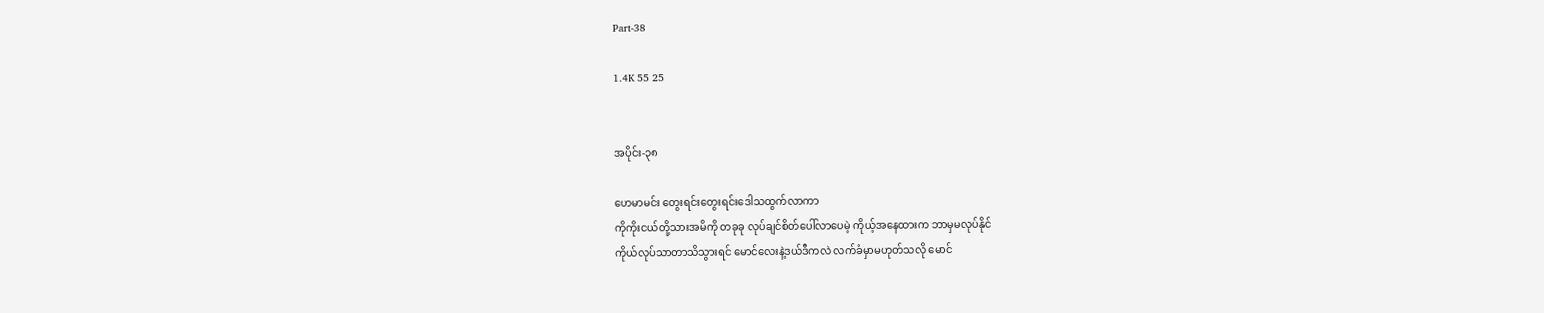Part-38

1.4K 55 25


အပိုင်း-၃၈

ဟေမာမင်း တွေးရင်းတွေးရင်းဒေါသထွက်လာကာ
ကိုကိုးငယ်တို့သားအမိကို တခုခု လုပ်ချင်စိတ်ပေါ်လာပေမဲ့ ကိုယ့်အနေထားက ဘာမှမလုပ်နိုင်
ကိုယ်လုပ်သာတာသိသွားရင် မောင်လေးနဲ့ဒယ်ဒီကလဲ လက်ခံမှာမဟုတ်သလို မောင်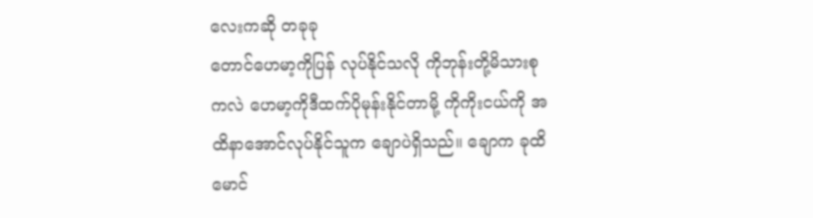လေးကဆို တခုခု
တောင်ဟေမာ့ကိုပြန် လုပ်နိုင်သလို ကိုဘုန်းတို့မိသားစုကလဲ ဟေမာ့ကိုဒီထက်ပိုမုန်းနိုင်တာမို့ ကိုကိုးငယ်ကို အထိနာအောင်လုပ်နိုင်သူက ချောပဲရှိသည်။ ချောက ခုထိမောင်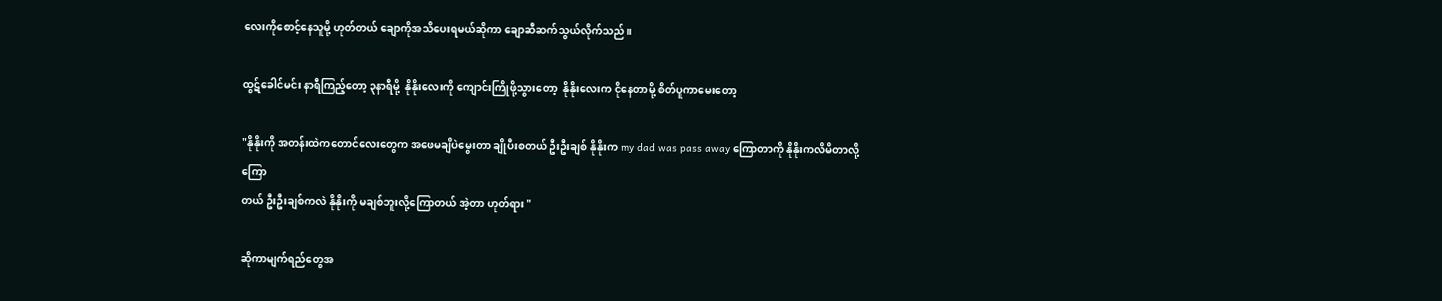လေးကိုစောင့်နေသူမို့ ဟုတ်တယ် ချောကိုအသိပေးရမယ်ဆိုကာ ချောဆီဆက်သွယ်လိုက်သည်။

ထွဋ်ခေါင်မင်း နာရီကြည့်တော့ ၃နာရီမို့  နိုနိုးလေးကို ကျောင်းကြိုဖို့သွားတော့  နိုနိုးလေးက ငိုနေတာမို့ စိတ်ပူကာမေးတော့

"နိုနိုးကို အတန်းထဲကတောင်လေးတွေက အဖေမချိပဲမွေးတာ ချိုပီးစတယ် ဦးဦးချစ် နိုနိုးက my dad was pass away ကြောတာကို နိုနိုးကလိမိတာလို့
ကြော
တယ် ဦးဦးချစ်ကလဲ နိုနိုးကို မချစ်ဘူးလို့ကြောတယ် အဲ့တာ ဟုတ်ရား "

ဆိုကာမျက်ရည်တွေအ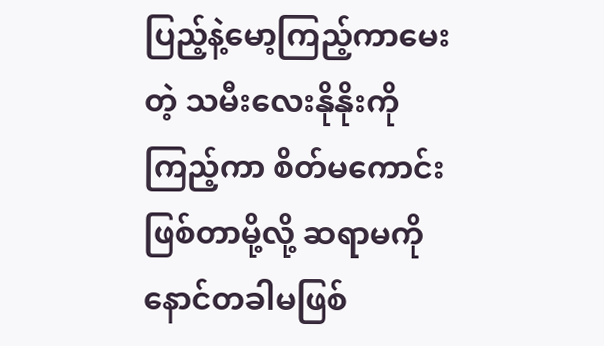ပြည့်နဲ့မော့ကြည့်ကာမေးတဲ့ သမီးလေးနိုနိုးကိုကြည့်ကာ စိတ်မကောင်းဖြစ်တာမို့လို့ ဆရာမကို နောင်တခါမဖြစ်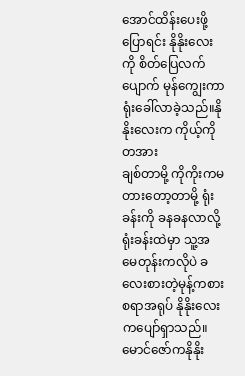အောင်ထိန်းပေးဖို့ပြောရင်း နိုနိုးလေးကို စိတ်ပြေလက်ပျောက် မုန်ကျွေးကာရုံးခေါ်လာခဲ့သည်။နိုနိုးလေးက ကိုယ့်ကိုတအား
ချစ်တာမို့ ကိုကိုးကမတားတော့တာမို့ ရုံးခန်းကို ခနခနလာလို့ ရုံးခန်းထဲမှာ သူ့အမေတုန်းကလိုပဲ ခလေးစားတဲ့မုန့်ကစားစရာအရုပ် နိုနိုးလေးကပျော်ရှာသည်။မောင်ဇော်ကနိုနိုး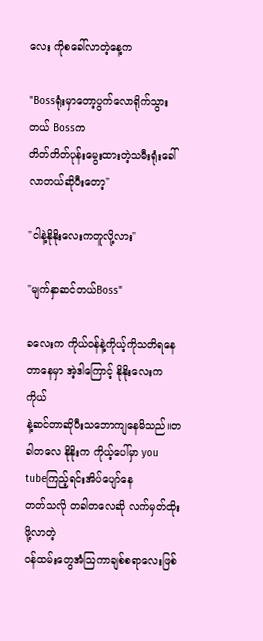လေး ကိုစခေါ်လာတဲ့နေ့က

"Bossရုံးမှာတော့ပွက်လောရိုက်သွားတယ် Bossက
တိတ်တိတ်ပုန်းမွေးထားတဲ့သမီးရုံးခေါ်လာတယ်ဆိုပီးတော့"

"ငါနဲ့နိုနိုးလေးကတူလို့လား"

"မျက်နှာဆင်တယ်Boss"

ခလေးက ကိုယ်ဝန်နဲ့ကိုယ့်ကိုသတိရနေတာနေမှာ အဲ့ဒါကြောင့် နိုနိုးလေးက ကိုယ်
နဲ့ဆင်တာဆိုပီးသဘောကျနေမိသည်။တခါတလေ နိုနိုးက ကိုယ့်ပေါ်မှာ you tubeကြည့်ရင်းအိပ်ပျော်နေ
တတ်သလို တခါတလေဆို လက်မှတ်ထိုးဖို့လာတဲ့
ဝန်ထမ်းတွေအံဩကာချစ်စရာလေးဖြစ်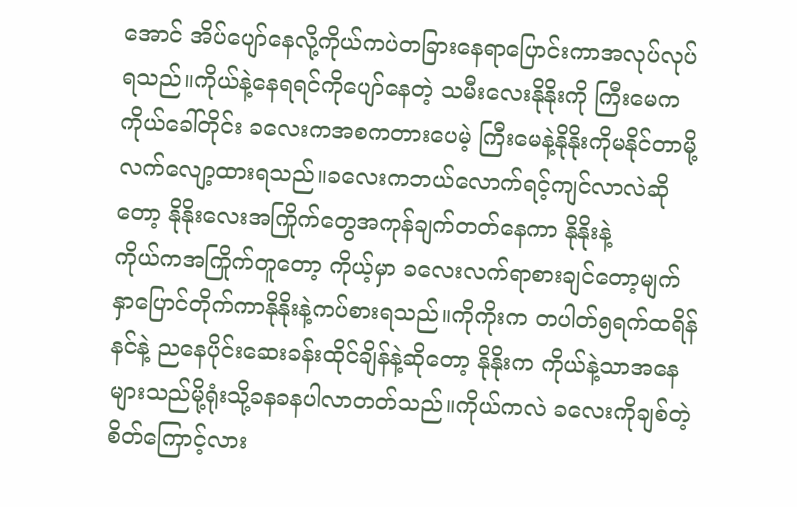အောင် အိပ်ပျော်နေလို့ကိုယ်ကပဲတခြားနေရာပြောင်းကာအလုပ်လုပ်ရသည်။ကိုယ်နဲ့နေရရင်ကိုပျော်နေတဲ့ သမီးလေးနိုနိုးကို ကြီးမေက
ကိုယ်ခေါ်တိုင်း ခလေးကအစကတားပေမဲ့ ကြီးမေနဲ့နိုနိုးကိုမနိုင်တာမို့လက်လျော့ထားရသည်။ခလေးကဘယ်လောက်ရင့်ကျင်လာလဲဆိုတော့ နိုနိုးလေးအကြိုက်တွေအကုန်ချက်တတ်နေကာ နိုနိုးနဲ့
ကိုယ်ကအကြိုက်တူတော့ ကိုယ့်မှာ ခလေးလက်ရာစားချင်တော့မျက်နှာပြောင်တိုက်ကာနိုနိုးနဲ့ကပ်စားရသည်။ကိုကိုးက တပါတ်၅ရက်ထရိန်နင်နဲ့ ညနေပိုင်းဆေးခန်းထိုင်ချိန်နဲ့ဆိုတော့ နိုနိုးက ကိုယ်နဲ့သာအနေများသည်မို့ရုံးသို့ခနခနပါလာတတ်သည်။ကိုယ်ကလဲ ခလေးကိုချစ်တဲ့စိတ်ကြောင့်လား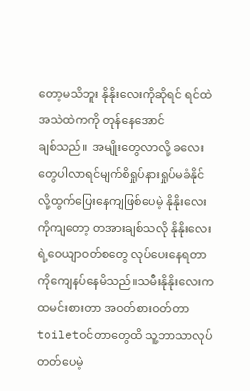တော့မသိဘူး နိုနိုးလေးကိုဆိုရင် ရင်ထဲအသဲထဲကကို တုန်နေအောင်
ချစ်သည်။  အမျိုးတွေလာလို့ ခလေးတွေပါလာရင်မျက်စိရှုပ်နားရှုပ်မခံနိုင်လို့ထွက်ပြေးနေကျဖြစ်ပေမဲ့ နိုနိုးလေးကိုကျတော့ တအားချစ်သလို နိုနိုးလေးရဲ့ဝေယျာဝတ်စတွေ လုပ်ပေးနေရတာကိုကျေနပ်နေမိသည်။သမီးနိုနိုးလေးက ထမင်းစားတာ အဝတ်စားဝတ်တာ toiletဝင်တာတွေထိ သူ့ဘာသာလုပ်တတ်ပေမဲ့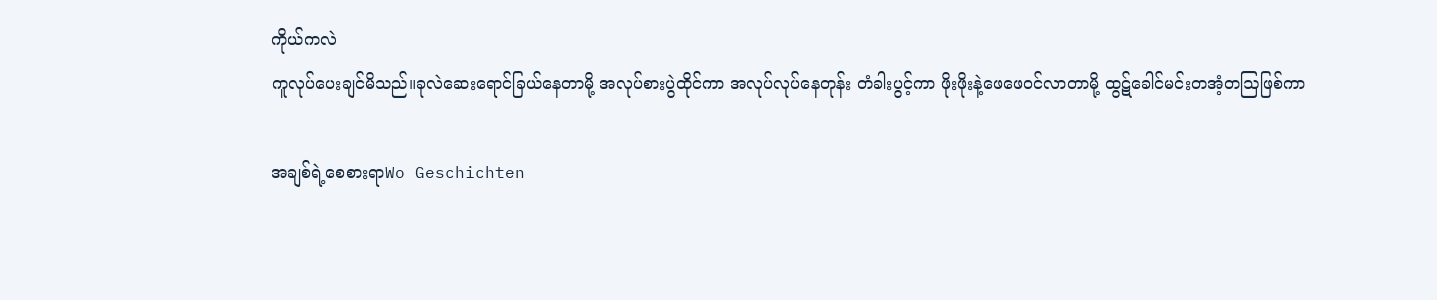ကိုယ်ကလဲ
ကူလုပ်ပေးချင်မိသည်။ခုလဲဆေးရောင်ခြယ်နေတာမို့ အလုပ်စားပွဲထိုင်ကာ အလုပ်လုပ်နေတုန်း တံခါးပွင့်ကာ ဖိုးဖိုးနဲ့ဖေဖေဝင်လာတာမို့ ထွဋ်ခေါင်မင်းတအံ့တဩဖြစ်ကာ

အချစ်ရဲ့စေစားရာWo Geschichten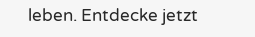leben. Entdecke jetzt